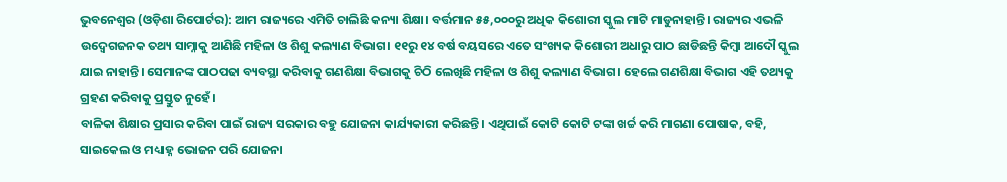ଭୁବନେଶ୍ୱର (ଓଡ଼ିଶା ରିପୋର୍ଟର): ଆମ ରାଜ୍ୟରେ ଏମିତି ଚାଲିଛି କନ୍ୟା ଶିକ୍ଷା। ବର୍ତ୍ତମାନ ୫୫,୦୦୦ରୁ ଅଧିକ କିଶୋରୀ ସ୍କୁଲ ମାଟି ମାଡୁନାହାନ୍ତି। ରାଜ୍ୟର ଏଭଳି ଉଦ୍ବେଗଜନକ ତଥ୍ୟ ସାମ୍ନାକୁ ଆଣିଛି ମହିଳା ଓ ଶିଶୁ କଲ୍ୟାଣ ବିଭାଗ। ୧୧ରୁ ୧୪ ବର୍ଷ ବୟସରେ ଏତେ ସଂଖ୍ୟକ କିଶୋରୀ ଅଧାରୁ ପାଠ ଛାଡିଛନ୍ତି କିମ୍ବା ଆଦୌ ସ୍କୁଲ ଯାଇ ନାହାନ୍ତି। ସେମାନଙ୍କ ପାଠପଢା ବ୍ୟବସ୍ଥା କରିବାକୁ ଗଣଶିକ୍ଷା ବିଭାଗକୁ ଚିଠି ଲେଖିଛି ମହିଳା ଓ ଶିଶୁ କଲ୍ୟାଣ ବିଭାଗ। ହେଲେ ଗଣଶିକ୍ଷା ବିଭାଗ ଏହି ତଥ୍ୟକୁ ଗ୍ରହଣ କରିବାକୁ ପ୍ରସ୍ତୁତ ନୁହେଁ।
ବାଳିକା ଶିକ୍ଷାର ପ୍ରସାର କରିବା ପାଇଁ ରାଜ୍ୟ ସରକାର ବହୁ ଯୋଜନା କାର୍ଯ୍ୟକାରୀ କରିଛନ୍ତି। ଏଥିପାଇଁ କୋଟି କୋଟି ଟଙ୍କା ଖର୍ଚ୍ଚ କରି ମାଗଣା ପୋଷାକ, ବହି, ସାଇକେଲ ଓ ମଧ୍ୟାହ୍ନ ଭୋଜନ ପରି ଯୋଜନା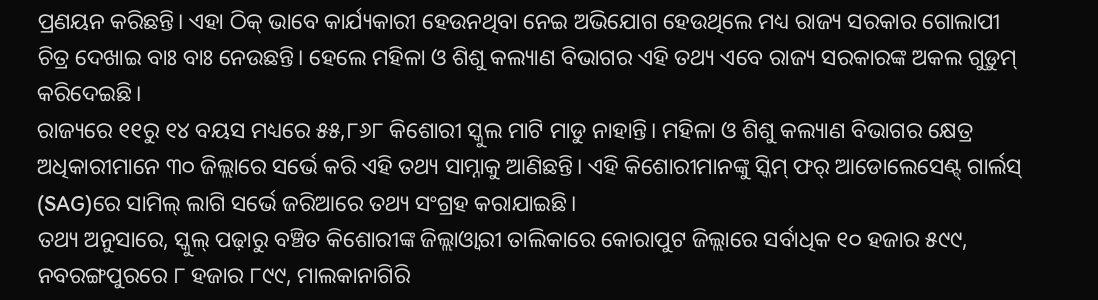ପ୍ରଣୟନ କରିଛନ୍ତି। ଏହା ଠିକ୍ ଭାବେ କାର୍ଯ୍ୟକାରୀ ହେଉନଥିବା ନେଇ ଅଭିଯୋଗ ହେଉଥିଲେ ମଧ୍ୟ ରାଜ୍ୟ ସରକାର ଗୋଲାପୀ ଚିତ୍ର ଦେଖାଇ ବାଃ ବାଃ ନେଉଛନ୍ତି। ହେଲେ ମହିଳା ଓ ଶିଶୁ କଲ୍ୟାଣ ବିଭାଗର ଏହି ତଥ୍ୟ ଏବେ ରାଜ୍ୟ ସରକାରଙ୍କ ଅକଲ ଗୁଡ଼ୁମ୍ କରିଦେଇଛି।
ରାଜ୍ୟରେ ୧୧ରୁ ୧୪ ବୟସ ମଧ୍ୟରେ ୫୫,୮୬୮ କିଶୋରୀ ସ୍କୁଲ ମାଟି ମାଡୁ ନାହାନ୍ତି। ମହିଳା ଓ ଶିଶୁ କଲ୍ୟାଣ ବିଭାଗର କ୍ଷେତ୍ର ଅଧିକାରୀମାନେ ୩୦ ଜିଲ୍ଲାରେ ସର୍ଭେ କରି ଏହି ତଥ୍ୟ ସାମ୍ନାକୁ ଆଣିଛନ୍ତି। ଏହି କିଶୋରୀମାନଙ୍କୁ ସ୍କିମ୍ ଫର୍ ଆଡୋଲେସେଣ୍ଟ୍ ଗାର୍ଲସ୍ (SAG)ରେ ସାମିଲ୍ ଲାଗି ସର୍ଭେ ଜରିଆରେ ତଥ୍ୟ ସଂଗ୍ରହ କରାଯାଇଛି।
ତଥ୍ୟ ଅନୁସାରେ, ସ୍କୁଲ୍ ପଢ଼ାରୁ ବଞ୍ଚିତ କିଶୋରୀଙ୍କ ଜିଲ୍ଲାଓ୍ୱାରୀ ତାଲିକାରେ କୋରାପୁଟ ଜିଲ୍ଲାରେ ସର୍ବାଧିକ ୧୦ ହଜାର ୫୯୯, ନବରଙ୍ଗପୁରରେ ୮ ହଜାର ୮୯୯, ମାଲକାନାଗିରି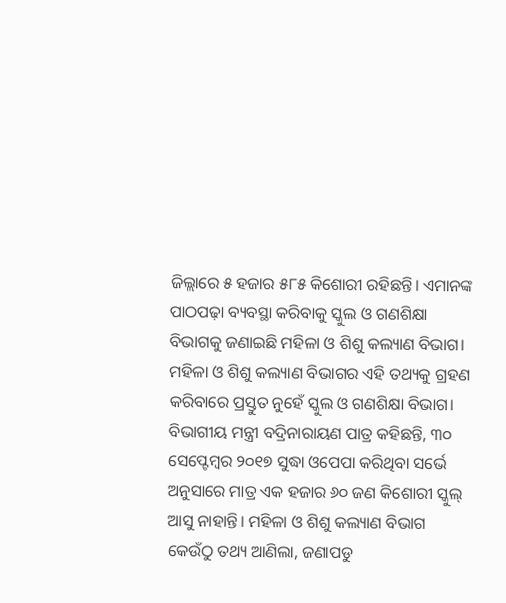ଜିଲ୍ଲାରେ ୫ ହଜାର ୫୮୫ କିଶୋରୀ ରହିଛନ୍ତି। ଏମାନଙ୍କ ପାଠପଢ଼ା ବ୍ୟବସ୍ଥା କରିବାକୁ ସ୍କୁଲ ଓ ଗଣଶିକ୍ଷା ବିଭାଗକୁ ଜଣାଇଛି ମହିଳା ଓ ଶିଶୁ କଲ୍ୟାଣ ବିଭାଗ।
ମହିଳା ଓ ଶିଶୁ କଲ୍ୟାଣ ବିଭାଗର ଏହି ତଥ୍ୟକୁ ଗ୍ରହଣ କରିବାରେ ପ୍ରସ୍ତୁତ ନୁହେଁ ସ୍କୁଲ ଓ ଗଣଶିକ୍ଷା ବିଭାଗ। ବିଭାଗୀୟ ମନ୍ତ୍ରୀ ବଦ୍ରିନାରାୟଣ ପାତ୍ର କହିଛନ୍ତି, ୩୦ ସେପ୍ଟେମ୍ବର ୨୦୧୭ ସୁଦ୍ଧା ଓପେପା କରିଥିବା ସର୍ଭେ ଅନୁସାରେ ମାତ୍ର ଏକ ହଜାର ୬୦ ଜଣ କିଶୋରୀ ସ୍କୁଲ୍ ଆସୁ ନାହାନ୍ତି। ମହିଳା ଓ ଶିଶୁ କଲ୍ୟାଣ ବିଭାଗ କେଉଁଠୁ ତଥ୍ୟ ଆଣିଲା, ଜଣାପଡୁ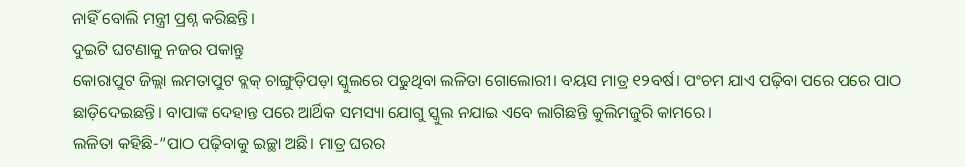ନାହିଁ ବୋଲି ମନ୍ତ୍ରୀ ପ୍ରଶ୍ନ କରିଛନ୍ତି।
ଦୁଇଟି ଘଟଣାକୁ ନଜର ପକାନ୍ତୁ
କୋରାପୁଟ ଜିଲ୍ଲା ଲମତାପୁଟ ବ୍ଲକ୍ ଚାଙ୍ଗୁଡ଼ିପଡ଼ା ସ୍କୁଲରେ ପଢୁଥିବା ଲଳିତା ଗୋଲୋରୀ। ବୟସ ମାତ୍ର ୧୨ବର୍ଷ। ପଂଚମ ଯାଏ ପଢ଼ିବା ପରେ ପରେ ପାଠ ଛାଡ଼ିଦେଇଛନ୍ତି। ବାପାଙ୍କ ଦେହାନ୍ତ ପରେ ଆର୍ଥିକ ସମସ୍ୟା ଯୋଗୁ ସ୍କୁଲ ନଯାଇ ଏବେ ଲାଗିଛନ୍ତି କୁଲିମଜୁରି କାମରେ।
ଲଳିତା କହିଛି-“ପାଠ ପଢ଼ିବାକୁ ଇଚ୍ଛା ଅଛି। ମାତ୍ର ଘରର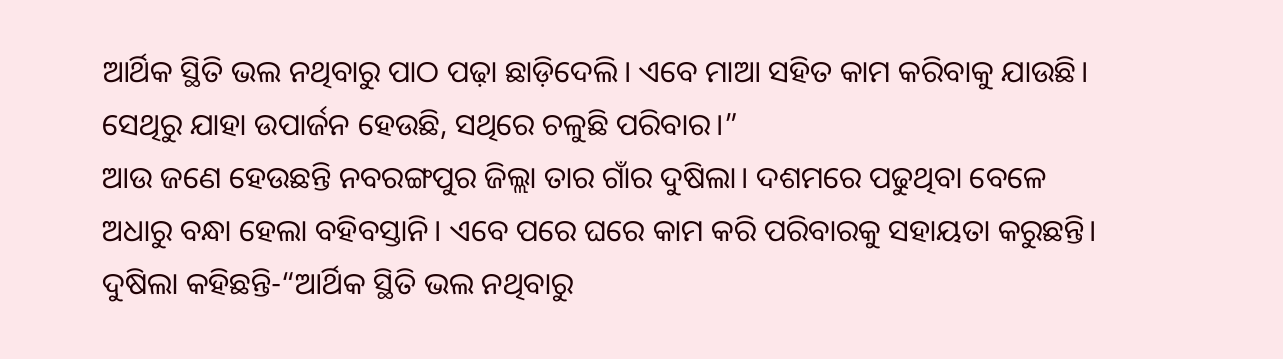ଆର୍ଥିକ ସ୍ଥିତି ଭଲ ନଥିବାରୁ ପାଠ ପଢ଼ା ଛାଡ଼ିଦେଲି। ଏବେ ମାଆ ସହିତ କାମ କରିବାକୁ ଯାଉଛି। ସେଥିରୁ ଯାହା ଉପାର୍ଜନ ହେଉଛି, ସଥିରେ ଚଳୁଛି ପରିବାର।”
ଆଉ ଜଣେ ହେଉଛନ୍ତି ନବରଙ୍ଗପୁର ଜିଲ୍ଲା ତାର ଗାଁର ଦୁଷିଲା। ଦଶମରେ ପଢୁଥିବା ବେଳେ ଅଧାରୁ ବନ୍ଧା ହେଲା ବହିବସ୍ତାନି। ଏବେ ପରେ ଘରେ କାମ କରି ପରିବାରକୁ ସହାୟତା କରୁଛନ୍ତି।
ଦୁଷିଲା କହିଛନ୍ତି-“ଆର୍ଥିକ ସ୍ଥିତି ଭଲ ନଥିବାରୁ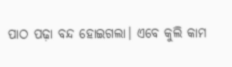ପାଠ ପଢ଼ା ବନ୍ଦ ହୋଇଗଲା। ଏବେ କୁଲି କାମ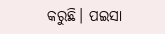କରୁଛି। ପଇସା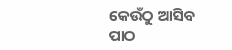କେଉଁଠୁ ଆସିବ ପାଠ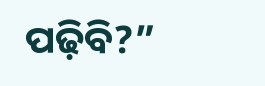ପଢ଼ିବି?”